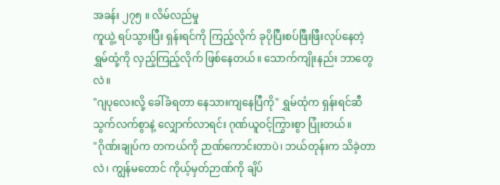အခန်း ၂၇၅ ။ လိမ်လည်မှု
ကူယွဲ့ ရပ်သွားပြီး ရှန်းရင်ကို ကြည့်လိုက် ခုပိုပြီးစပ်ဖြီးဖြီးလုပ်နေတဲ့ ရွှမ်ထုံ့ကို လှည့်ကြည့်လိုက် ဖြစ်နေတယ်။ သောက်ကျိုးနည်း ဘာတွေလဲ။
"ဂျပုလေးလို့ ခေါ်ခံရတာ နေသားကျနေပြီကို" ရွှမ်ထုံက ရှန်းရင်ဆီ သွက်လက်စွာနဲ့ လျှောက်လာရင်း ဂုဏ်ယူဝင့်ကြွားစွာ ပြုံးတယ်။
"ဂိုဏ်းချုပ်က တကယ်ကို ဉာဏ်ကောင်းတာပဲ၊ ဘယ်တုန်းက သိခဲ့တာလဲ၊ ကျွန်မတောင် ကိုယ့်မှတ်ဉာဏ်ကို ချိပ်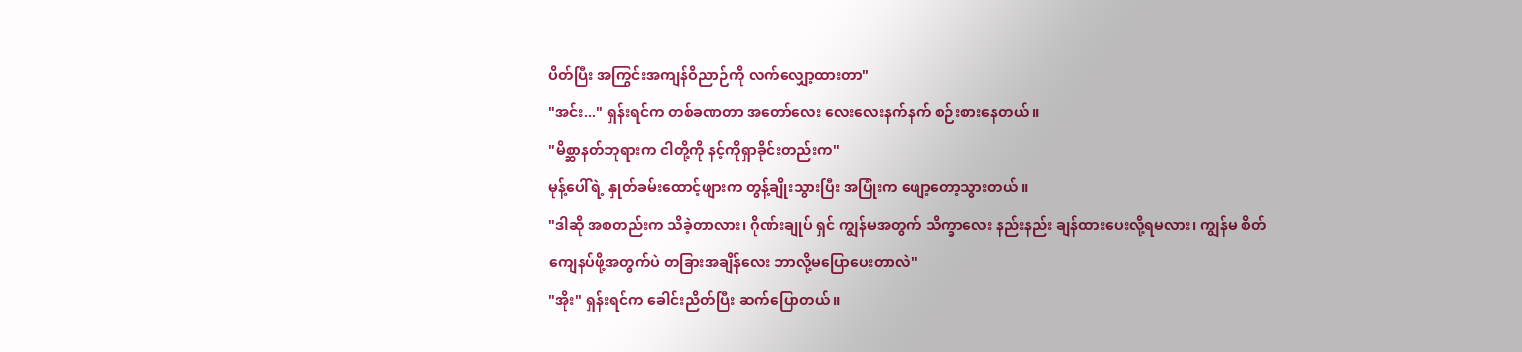ပိတ်ပြီး အကြွင်းအကျန်ဝိညာဉ်ကို လက်လျှော့ထားတာ"
"အင်း..." ရှန်းရင်က တစ်ခဏတာ အတော်လေး လေးလေးနက်နက် စဉ်းစားနေတယ်။
"မိစ္ဆာနတ်ဘုရားက ငါတို့ကို နင့်ကိုရှာခိုင်းတည်းက"
မုန့်ပေါ်ရဲ့ နှုတ်ခမ်းထောင့်ဖျားက တွန့်ချိုးသွားပြီး အပြုံးက ဖျော့တော့သွားတယ်။
"ဒါဆို အစတည်းက သိခဲ့တာလား၊ ဂိုဏ်းချုပ် ရှင် ကျွန်မအတွက် သိက္ခာလေး နည်းနည်း ချန်ထားပေးလို့ရမလား၊ ကျွန်မ စိတ်ကျေနပ်ဖို့အတွက်ပဲ တခြားအချိန်လေး ဘာလို့မပြောပေးတာလဲ"
"အိုး" ရှန်းရင်က ခေါင်းညိတ်ပြီး ဆက်ပြောတယ်။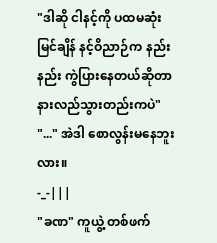"ဒါဆို ငါနင့်ကို ပထမဆုံးမြင်ချိန် နင့်ဝိညာဉ်က နည်းနည်း ကွဲပြားနေတယ်ဆိုတာ နားလည်သွားတည်းကပဲ"
"..." အဲဒါ စောလွန်းမနေဘူးလား။
-_-|||
"ခဏ" ကူယွဲ့ တစ်ဖက်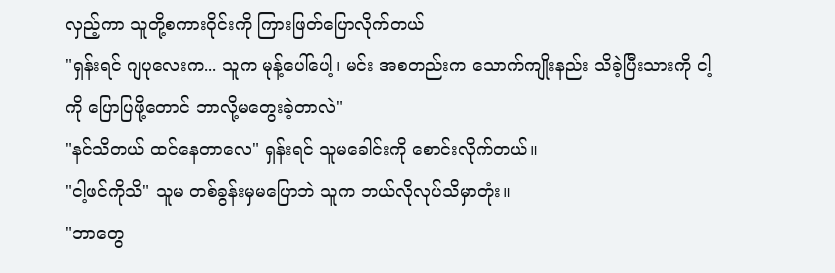လှည့်ကာ သူတို့စကားဝိုင်းကို ကြားဖြတ်ပြောလိုက်တယ်
"ရှန်းရင် ဂျပုလေးက... သူက မုန့်ပေါ်ပေါ့၊ မင်း အစတည်းက သောက်ကျိုးနည်း သိခဲ့ပြီးသားကို ငါ့ကို ပြောပြဖို့တောင် ဘာလို့မတွေးခဲ့တာလဲ"
"နင်သိတယ် ထင်နေတာလေ" ရှန်းရင် သူမခေါင်းကို စောင်းလိုက်တယ်။
"ငါ့ဖင်ကိုသိ" သူမ တစ်ခွန်းမှမပြောဘဲ သူက ဘယ်လိုလုပ်သိမှာတုံး။
"ဘာတွေ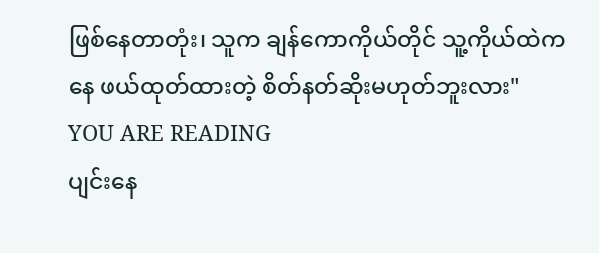ဖြစ်နေတာတုံး၊ သူက ချန်ကောကိုယ်တိုင် သူ့ကိုယ်ထဲကနေ ဖယ်ထုတ်ထားတဲ့ စိတ်နတ်ဆိုးမဟုတ်ဘူးလား"
YOU ARE READING
ပျင်းနေ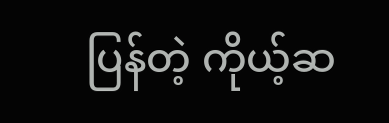ပြန်တဲ့ ကိုယ့်ဆ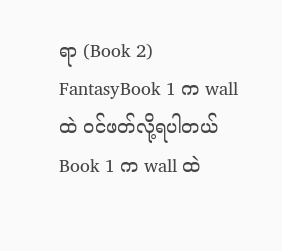ရာ (Book 2)
FantasyBook 1 က wall ထဲ ဝင်ဖတ်လို့ရပါတယ် Book 1 က wall ထဲ